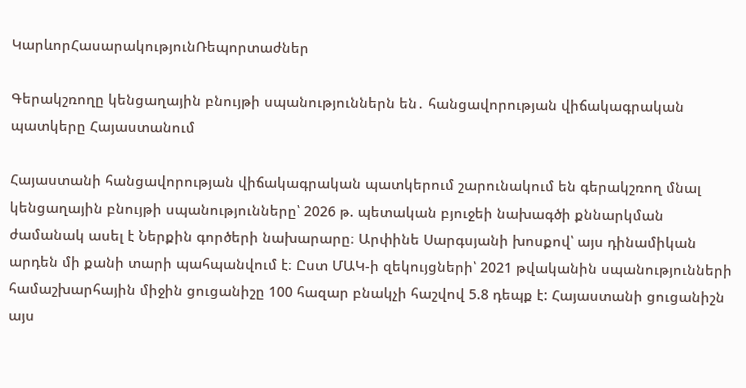ԿարևորՀասարակությունՌեպորտաժներ

Գերակշռողը կենցաղային բնույթի սպանություններն են․ հանցավորության վիճակագրական պատկերը Հայաստանում

Հայաստանի հանցավորության վիճակագրական պատկերում շարունակում են գերակշռող մնալ կենցաղային բնույթի սպանությունները՝ 2026 թ. պետական բյուջեի նախագծի քննարկման ժամանակ ասել է Ներքին գործերի նախարարը։ Արփինե Սարգսյանի խոսքով՝ այս դինամիկան արդեն մի քանի տարի պահպանվում է։ Ըստ ՄԱԿ-ի զեկույցների՝ 2021 թվականին սպանությունների համաշխարհային միջին ցուցանիշը 100 հազար բնակչի հաշվով 5.8 դեպք է: Հայաստանի ցուցանիշն այս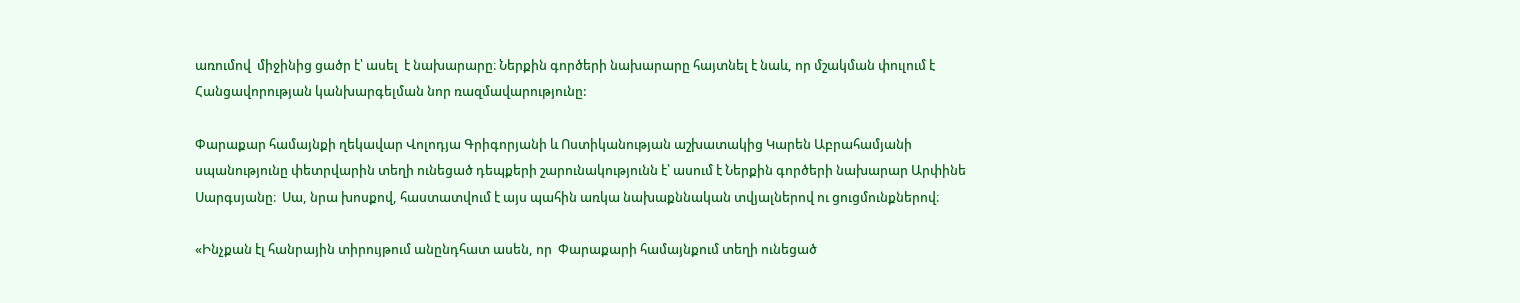առումով  միջինից ցածր է՝ ասել  է նախարարը։ Ներքին գործերի նախարարը հայտնել է նաև, որ մշակման փուլում է Հանցավորության կանխարգելման նոր ռազմավարությունը:

Փարաքար համայնքի ղեկավար Վոլոդյա Գրիգորյանի և Ոստիկանության աշխատակից Կարեն Աբրահամյանի սպանությունը փետրվարին տեղի ունեցած դեպքերի շարունակությունն է՝ ասում է Ներքին գործերի նախարար Արփինե Սարգսյանը։  Սա, նրա խոսքով, հաստատվում է այս պահին առկա նախաքննական տվյալներով ու ցուցմունքներով։

«Ինչքան էլ հանրային տիրույթում անընդհատ ասեն, որ  Փարաքարի համայնքում տեղի ունեցած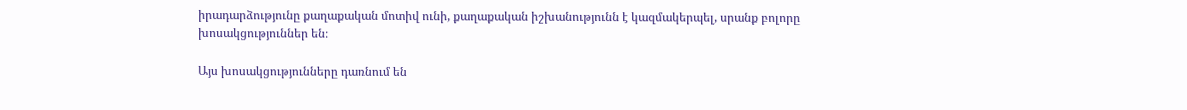իրադարձությունը քաղաքական մոտիվ ունի, քաղաքական իշխանությունն է կազմակերպել, սրանք բոլորը խոսակցություններ են։

Այս խոսակցությունները դառնում են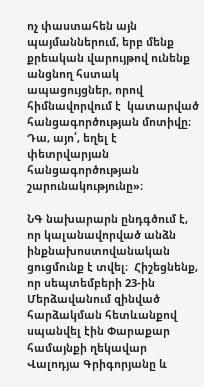ոչ փաստահեն այն պայմաններում, երբ մենք քրեական վարույթով ունենք անցնող հստակ ապացույցներ, որով հիմնավորվում է  կատարված հանցագործության մոտիվը։ Դա, այո՛, եղել է փետրվարյան հանցագործության շարունակությունը»։

ՆԳ նախարարն ընդգծում է, որ կալանավորված անձն ինքնախոստովանական ցուցմունք է տվել։  Հիշեցնենք, որ սեպտեմբերի 23-ին Մերձավանում զինված հարձակման հետևանքով սպանվել էին Փարաքար համայնքի ղեկավար Վալոդյա Գրիգորյանը և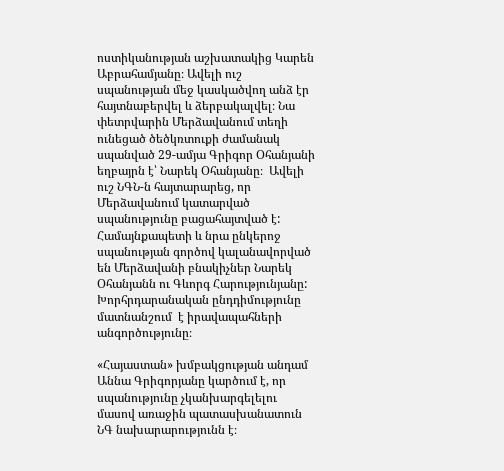ոստիկանության աշխատակից Կարեն Աբրահամյանը։ Ավելի ուշ սպանության մեջ կասկածվող անձ էր հայտնաբերվել և ձերբակալվել։ Նա փետրվարին Մերձավանում տեղի ունեցած ծեծկռտուքի ժամանակ սպանված 29-ամյա Գրիգոր Օհանյանի եղբայրն է՝ Նարեկ Օհանյանը։  Ավելի ուշ ՆԳՆ-ն հայտարարեց, որ Մերձավանում կատարված սպանությունը բացահայտված է: Համայնքապետի և նրա ընկերոջ սպանության գործով կալանավորված են Մերձավանի բնակիչներ Նարեկ Օհանյանն ու Գևորգ Հարությունյանը: Խորհրդարանական ընդդիմությունը մատնանշում  է իրավապահների անգործությունը։

«Հայաստան» խմբակցության անդամ Աննա Գրիգորյանը կարծում է, որ սպանությունը չկանխարգելելու մասով առաջին պատասխանատուն  ՆԳ նախարարությունն է։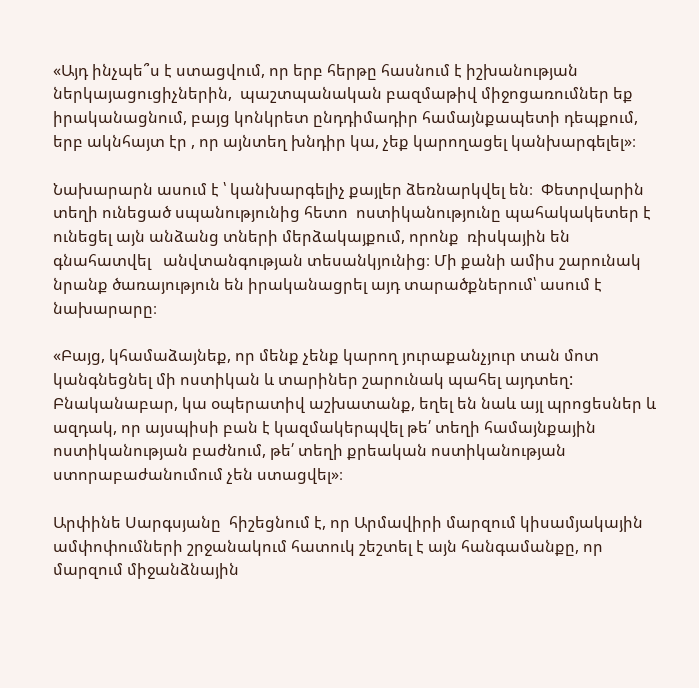«Այդ ինչպե՞ս է ստացվում, որ երբ հերթը հասնում է իշխանության ներկայացուցիչներին,  պաշտպանական բազմաթիվ միջոցառումներ եք իրականացնում, բայց կոնկրետ ընդդիմադիր համայնքապետի դեպքում,  երբ ակնհայտ էր , որ այնտեղ խնդիր կա, չեք կարողացել կանխարգելել»։

Նախարարն ասում է ՝ կանխարգելիչ քայլեր ձեռնարկվել են։  Փետրվարին տեղի ունեցած սպանությունից հետո  ոստիկանությունը պահակակետեր է ունեցել այն անձանց տների մերձակայքում, որոնք  ռիսկային են գնահատվել   անվտանգության տեսանկյունից։ Մի քանի ամիս շարունակ  նրանք ծառայություն են իրականացրել այդ տարածքներում՝ ասում է նախարարը։

«Բայց, կհամաձայնեք, որ մենք չենք կարող յուրաքանչյուր տան մոտ կանգնեցնել մի ոստիկան և տարիներ շարունակ պահել այդտեղ: Բնականաբար, կա օպերատիվ աշխատանք, եղել են նաև այլ պրոցեսներ և ազդակ, որ այսպիսի բան է կազմակերպվել թե՛ տեղի համայնքային ոստիկանության բաժնում, թե՛ տեղի քրեական ոստիկանության ստորաբաժանումում չեն ստացվել»։

Արփինե Սարգսյանը  հիշեցնում է, որ Արմավիրի մարզում կիսամյակային ամփոփումների շրջանակում հատուկ շեշտել է այն հանգամանքը, որ մարզում միջանձնային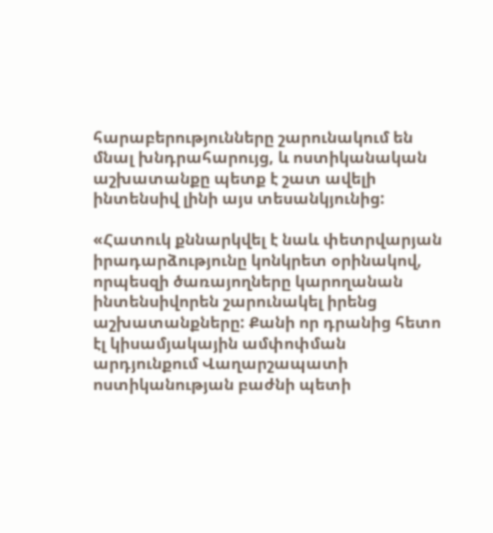հարաբերությունները շարունակում են մնալ խնդրահարույց, և ոստիկանական աշխատանքը պետք է շատ ավելի ինտենսիվ լինի այս տեսանկյունից:

«Հատուկ քննարկվել է նաև փետրվարյան իրադարձությունը կոնկրետ օրինակով, որպեսզի ծառայողները կարողանան ինտենսիվորեն շարունակել իրենց աշխատանքները: Քանի որ դրանից հետո էլ կիսամյակային ամփոփման արդյունքում Վաղարշապատի ոստիկանության բաժնի պետի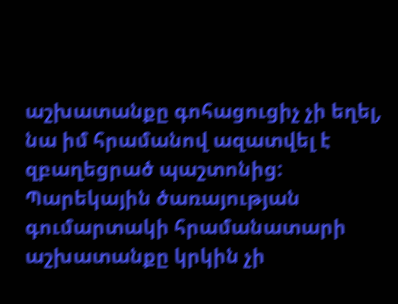աշխատանքը գոհացուցիչ չի եղել, նա իմ հրամանով ազատվել է զբաղեցրած պաշտոնից: Պարեկային ծառայության գումարտակի հրամանատարի աշխատանքը կրկին չի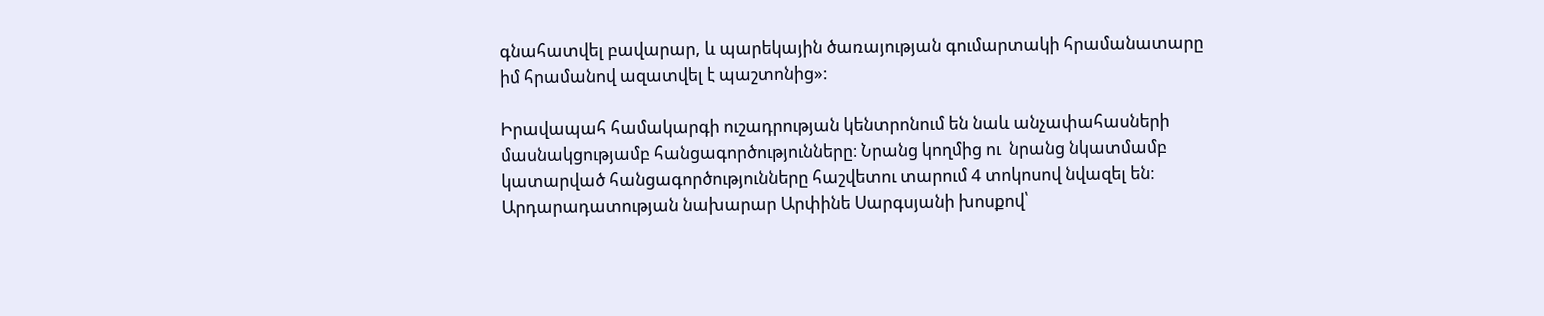գնահատվել բավարար, և պարեկային ծառայության գումարտակի հրամանատարը իմ հրամանով ազատվել է պաշտոնից»:

Իրավապահ համակարգի ուշադրության կենտրոնում են նաև անչափահասների մասնակցությամբ հանցագործությունները։ Նրանց կողմից ու  նրանց նկատմամբ  կատարված հանցագործությունները հաշվետու տարում 4 տոկոսով նվազել են։  Արդարադատության նախարար Արփինե Սարգսյանի խոսքով՝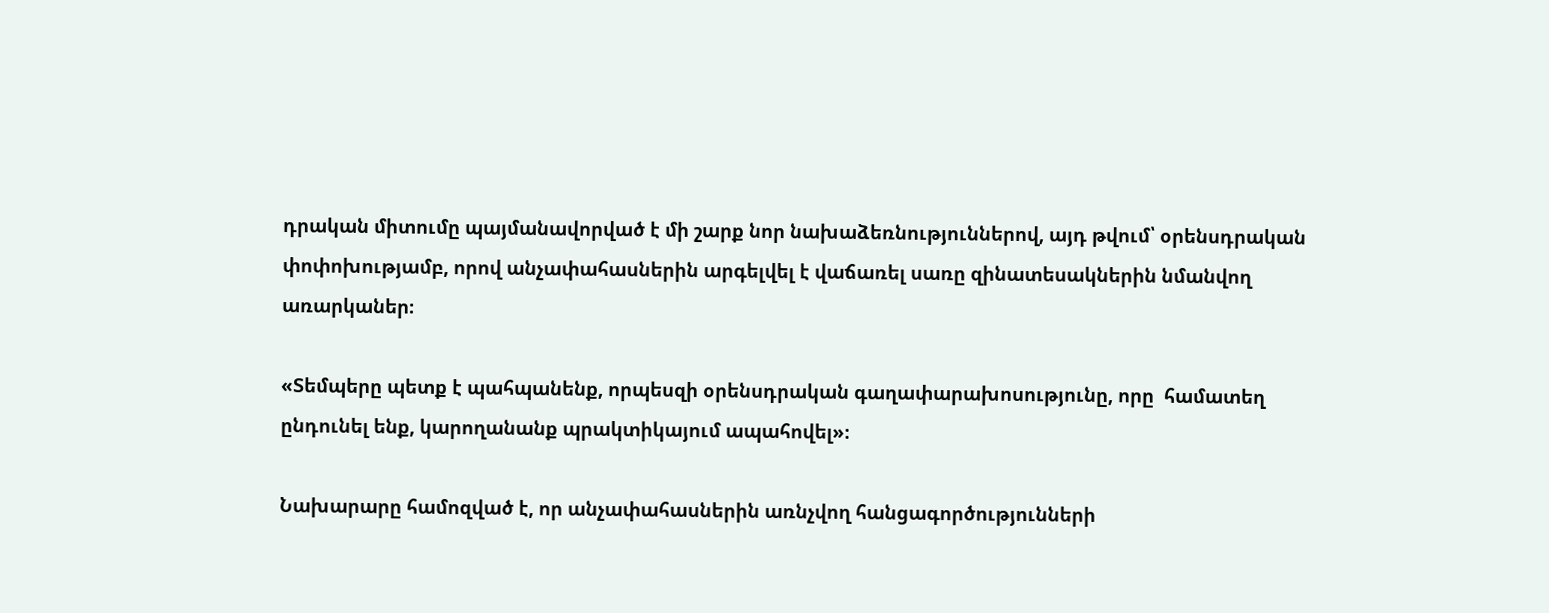դրական միտումը պայմանավորված է մի շարք նոր նախաձեռնություններով, այդ թվում՝ օրենսդրական փոփոխությամբ, որով անչափահասներին արգելվել է վաճառել սառը զինատեսակներին նմանվող առարկաներ։

«Տեմպերը պետք է պահպանենք, որպեսզի օրենսդրական գաղափարախոսությունը, որը  համատեղ ընդունել ենք, կարողանանք պրակտիկայում ապահովել»։

Նախարարը համոզված է, որ անչափահասներին առնչվող հանցագործությունների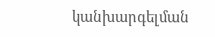կանխարգելման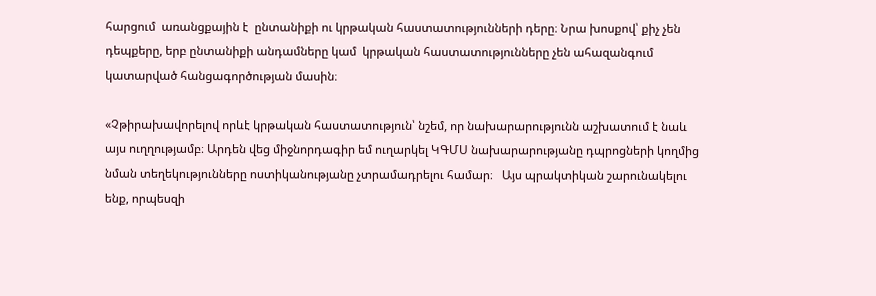հարցում  առանցքային է  ընտանիքի ու կրթական հաստատությունների դերը։ Նրա խոսքով՝ քիչ չեն դեպքերը, երբ ընտանիքի անդամները կամ  կրթական հաստատությունները չեն ահազանգում կատարված հանցագործության մասին։

«Չթիրախավորելով որևէ կրթական հաստատություն՝ նշեմ, որ նախարարությունն աշխատում է նաև այս ուղղությամբ։ Արդեն վեց միջնորդագիր եմ ուղարկել ԿԳՄՍ նախարարությանը դպրոցների կողմից նման տեղեկությունները ոստիկանությանը չտրամադրելու համար։   Այս պրակտիկան շարունակելու ենք, որպեսզի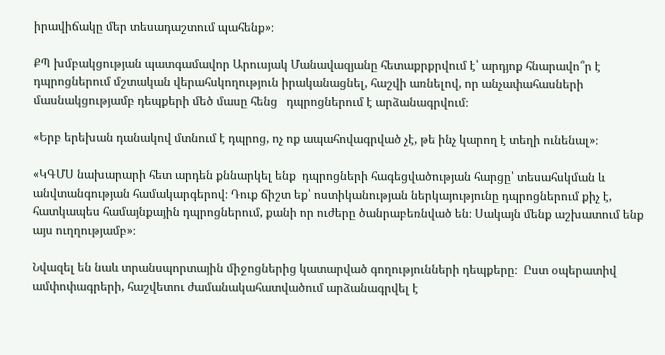իրավիճակը մեր տեսադաշտում պահենք»։

ՔՊ խմբակցության պատգամավոր Արուսյակ Մանավազյանը հետաքրքրվում է՝ արդյոք հնարավո՞ր է դպրոցներում մշտական վերահսկողություն իրականացնել, հաշվի առնելով, որ անչափահասների մասնակցությամբ դեպքերի մեծ մասը հենց   դպրոցներում է արձանագրվում։

«Երբ երեխան դանակով մտնում է դպրոց, ոչ ոք ապահովագրված չէ, թե ինչ կարող է տեղի ունենալ»։

«ԿԳՄՍ նախարարի հետ արդեն քննարկել ենք  դպրոցների հագեցվածության հարցը՝ տեսահսկման և անվտանգության համակարգերով։ Դուք ճիշտ եք՝ ոստիկանության ներկայությունը դպրոցներում քիչ է, հատկապես համայնքային դպրոցներում, քանի որ ուժերը ծանրաբեռնված են։ Սակայն մենք աշխատում ենք այս ուղղությամբ»։

Նվազել են նաև տրանսպորտային միջոցներից կատարված գողությունների դեպքերը։  Ըստ օպերատիվ ամփոփագրերի, հաշվետու ժամանակահատվածում արձանագրվել է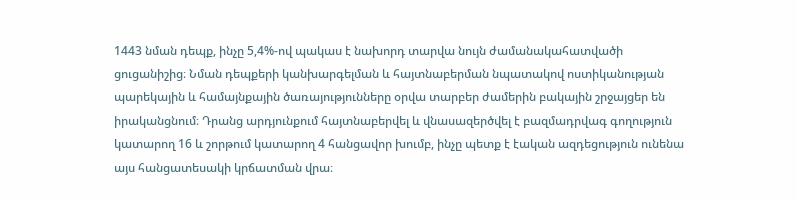1443 նման դեպք, ինչը 5,4%-ով պակաս է նախորդ տարվա նույն ժամանակահատվածի ցուցանիշից։ Նման դեպքերի կանխարգելման և հայտնաբերման նպատակով ոստիկանության պարեկային և համայնքային ծառայությունները օրվա տարբեր ժամերին բակային շրջայցեր են իրականցնում։ Դրանց արդյունքում հայտնաբերվել և վնասազերծվել է բազմադրվագ գողություն կատարող 16 և շորթում կատարող 4 հանցավոր խումբ, ինչը պետք է էական ազդեցություն ունենա այս հանցատեսակի կրճատման վրա։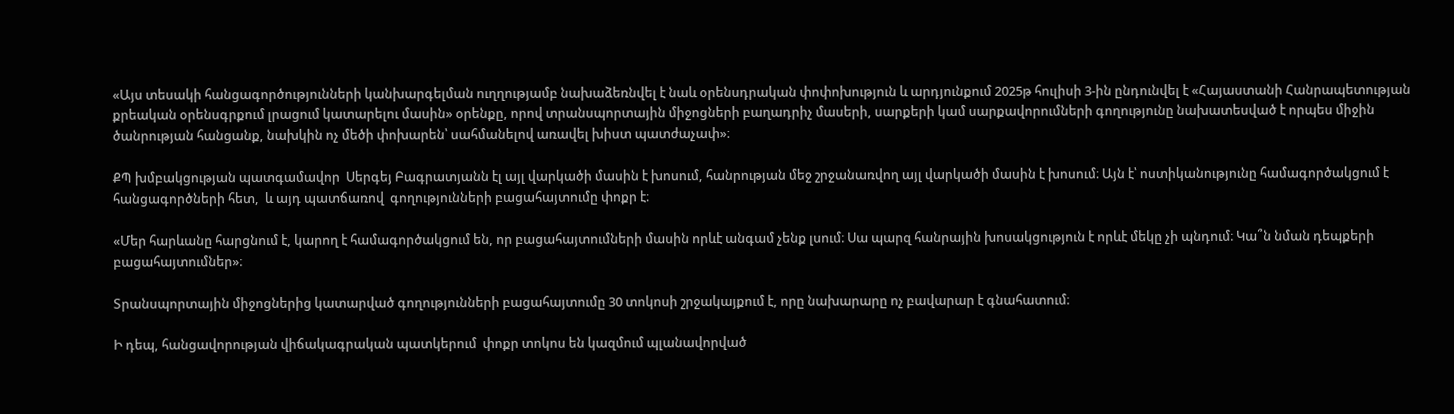«Այս տեսակի հանցագործությունների կանխարգելման ուղղությամբ նախաձեռնվել է նաև օրենսդրական փոփոխություն և արդյունքում 2025թ հուլիսի 3-ին ընդունվել է «Հայաստանի Հանրապետության քրեական օրենսգրքում լրացում կատարելու մասին» օրենքը, որով տրանսպորտային միջոցների բաղադրիչ մասերի, սարքերի կամ սարքավորումների գողությունը նախատեսված է որպես միջին ծանրության հանցանք, նախկին ոչ մեծի փոխարեն՝ սահմանելով առավել խիստ պատժաչափ»։

ՔՊ խմբակցության պատգամավոր  Սերգեյ Բագրատյանն էլ այլ վարկածի մասին է խոսում, հանրության մեջ շրջանառվող այլ վարկածի մասին է խոսում։ Այն է՝ ոստիկանությունը համագործակցում է հանցագործների հետ,  և այդ պատճառով  գողությունների բացահայտումը փոքր է։

«Մեր հարևանը հարցնում է, կարող է համագործակցում են, որ բացահայտումների մասին որևէ անգամ չենք լսում։ Սա պարզ հանրային խոսակցություն է որևէ մեկը չի պնդում։ Կա՞ն նման դեպքերի բացահայտումներ»։

Տրանսպորտային միջոցներից կատարված գողությունների բացահայտումը 30 տոկոսի շրջակայքում է, որը նախարարը ոչ բավարար է գնահատում։

Ի դեպ, հանցավորության վիճակագրական պատկերում  փոքր տոկոս են կազմում պլանավորված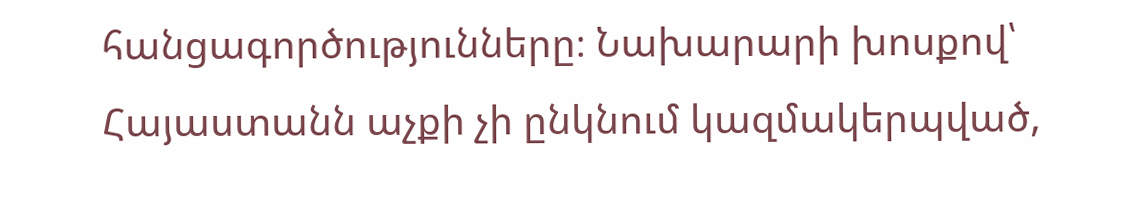հանցագործությունները։ Նախարարի խոսքով՝  Հայաստանն աչքի չի ընկնում կազմակերպված,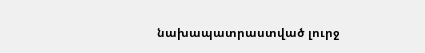նախապատրաստված լուրջ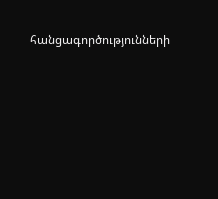հանցագործությունների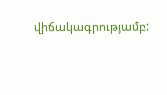վիճակագրությամբ: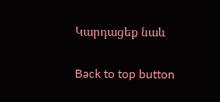Կարդացեք նաև

Back to top button